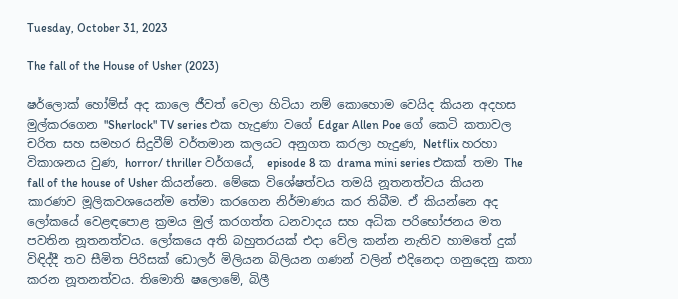Tuesday, October 31, 2023

The fall of the House of Usher (2023)

ෂර්ලොක් හෝම්ස් අද කාලෙ ජීවත් වෙලා හිටියා නම් කොහොම වෙයිද කියන අදහස මුල්කරගෙන "Sherlock" TV series එක හැදුණා වගේ Edgar Allen Poe ගේ කෙටි කතාවල චරිත සහ සමහර සිදුවීම් වර්තමාන කලයට අනුගත කරලා හැදුණ, Netflix හරහා විකාශනය වුණ, horror/ thriller වර්ගයේ,  episode 8 ක drama mini series එකක් තමා The fall of the house of Usher කියන්නෙ. මේකෙ විශේෂත්වය තමයි නූතනත්වය කියන කාරණව මූලිකවශයෙන්ම තේමා කරගෙන නිර්මාණය කර තිබීම. ඒ කියන්නෙ අද ලෝකයේ වෙළඳපොළ ක්‍රමය මුල් කරගත්ත ධනවාදය සහ අධික පරිභෝජනය මත පවතින නූතනත්වය. ලෝකයෙ අති බහුතරයක් එදා වේල කන්න නැතිව හාමතේ දුක් විඳිද්දී තව සීමිත පිරිසක් ඩොලර් මිලියන බිලියන ගණන් වලින් එදිනෙදා ගනුදෙනු කතා කරන නූතනත්වය. තිමොති ෂලොමේ, බිලී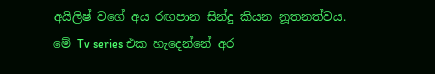අයිලිෂ් වගේ අය රඟපාන සින්දු කියන නූතනත්වය. මේ Tv series එක හැදෙන්නේ අර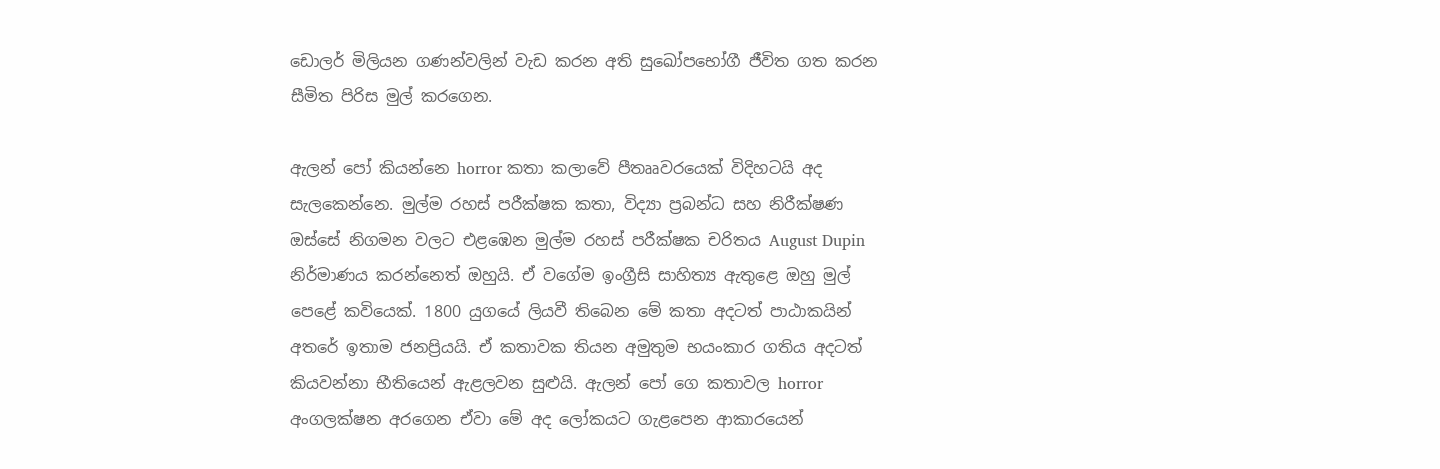ඩොලර් මිලියන ගණන්වලින් වැඩ කරන අති සුඛෝපභෝගී ජීවිත ගත කරන සීමිත පිරිස මුල් කරගෙන.

ඇලන් පෝ කියන්නෙ horror කතා කලාවේ පීතෲවරයෙක් විදිහටයි අද සැලකෙන්නෙ. මුල්ම රහස් පරීක්ෂක කතා, විද්‍යා ප්‍රබන්ධ සහ නිරීක්ෂණ ඔස්සේ නිගමන වලට එළඹෙන මුල්ම රහස් පරීක්ෂක චරිතය August Dupin නිර්මාණය කරන්නෙත් ඔහුයි. ඒ වගේම ඉංග්‍රීසි සාහිත්‍ය ඇතුළෙ ඔහු මුල් පෙළේ කවියෙක්. 1800 යුගයේ ලියවී තිබෙන මේ කතා අදටත් පාඨාකයින් අතරේ ඉතාම ජනප්‍රියයි. ඒ කතාවක තියන අමුතුම භයංකාර ගතිය අදටත් කියවන්නා භීතියෙන් ඇළලවන සුළුයි. ඇලන් පෝ ගෙ කතාවල horror අංගලක්ෂන අරගෙන ඒවා මේ අද ලෝකයට ගැළපෙන ආකාරයෙන්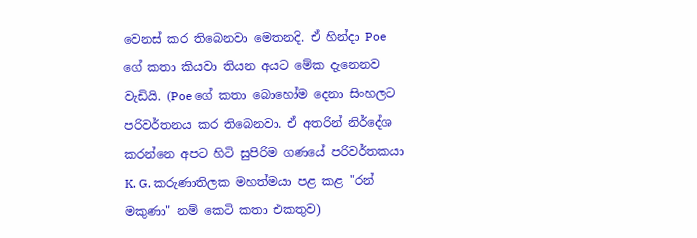වෙනස් කර තිබෙනවා මෙතනදි. ඒ හින්දා Poe ගේ කතා කියවා තියන අයට මේක දැනෙනව වැඩියි. (Poe ගේ කතා බොහෝම දෙනා සිංහලට පරිවර්තනය කර තිබෙනවා. ඒ අතරින් නිර්දේශ කරන්නෙ අපට හිටි සුපිරිම ගණයේ පරිවර්තකයා K. G. කරුණාතිලක මහත්මයා පළ කළ "රන් මකුණා" නම් කෙටි කතා එකතුව)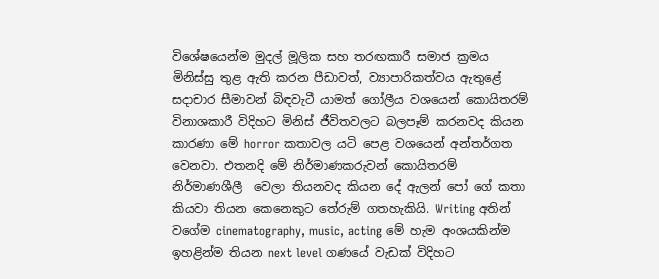විශේෂයෙන්ම මුදල් මූලික සහ තරඟකාරී සමාජ ක්‍රමය මිනිස්සු තුළ ඇති කරන පීඩාවත්, ව්‍යාපාරිකත්වය ඇතුළේ සදාචාර සීමාවන් බිඳවැටී යාමත් ගෝලීය වශයෙන් කොයිතරම් විනාශකාරී විදිහට මිනිස් ජීවිතවලට බලපෑම් කරනවද කියන කාරණා මේ horror කතාවල යටි පෙළ වශයෙන් අන්තර්ගත වෙනවා. එතනදි මේ නිර්මාණකරුවන් කොයිතරම් නිර්මාණශීලී  වෙලා තියනවද කියන දේ ඇලන් පෝ ගේ කතා කියවා තියන කෙනෙකුට තේරුම් ගතහැකියි. Writing අතින් වගේම cinematography, music, acting මේ හැම අංශයකින්ම ඉහළින්ම තියන next level ගණයේ වැඩක් විදිහට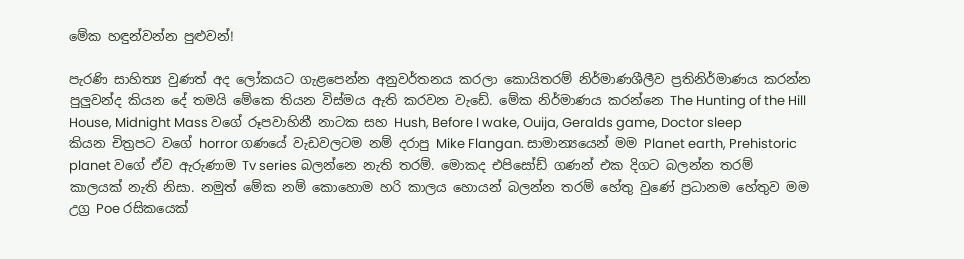මේක හඳුන්වන්න පුළුවන්!

පැරණි සාහිත්‍ය වුණත් අද ලෝකයට ගැළපෙන්න අනුවර්තනය කරලා කොයිතරම් නිර්මාණශීලීව ප්‍රතිනිර්මාණය කරන්න පුලුවන්ද කියන දේ තමයි මේකෙ තියන විස්මය ඇති කරවන වැඩේ. මේක නිර්මාණය කරන්නෙ The Hunting of the Hill House, Midnight Mass වගේ රූපවාහිනී නාටක සහ Hush, Before I wake, Ouija, Geralds game, Doctor sleep කියන චිත්‍රපට වගේ horror ගණයේ වැඩවලටම නම් දරාපු Mike Flangan. සාමාන්‍යයෙන් මම Planet earth, Prehistoric planet වගේ ඒව ඇරුණාම Tv series බලන්නෙ නැති තරම්. මොකද එපිසෝඩ් ගණන් එක දිගට බලන්න තරම් කාලයක් නැති නිසා. නමුත් මේක නම් කොහොම හරි කාලය හොයන් බලන්න තරම් හේතු වුණේ ප්‍රධානම හේතුව මම උග්‍ර Poe රසිකයෙක්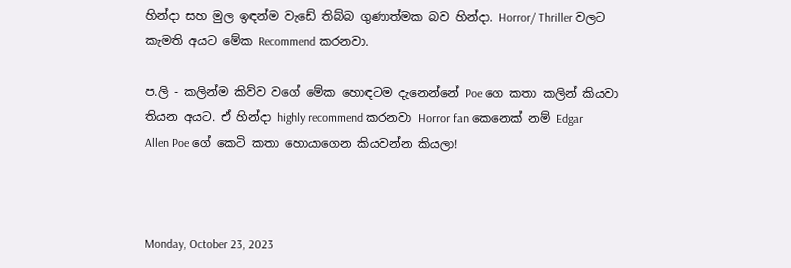හින්දා සහ මුල ඉඳන්ම වැඩේ තිබ්බ ගුණාත්මක බව හින්දා. Horror/ Thriller වලට කැමති අයට මේක Recommend කරනවා.

ප.ලි - කලින්ම කිව්ව වගේ මේක හොඳටම දැනෙන්නේ Poe ගෙ කතා කලින් කියවා තියන අයට. ඒ හින්දා highly recommend කරනවා Horror fan කෙනෙක් නම් Edgar Allen Poe ගේ කෙටි කතා හොයාගෙන කියවන්න කියලා!



Monday, October 23, 2023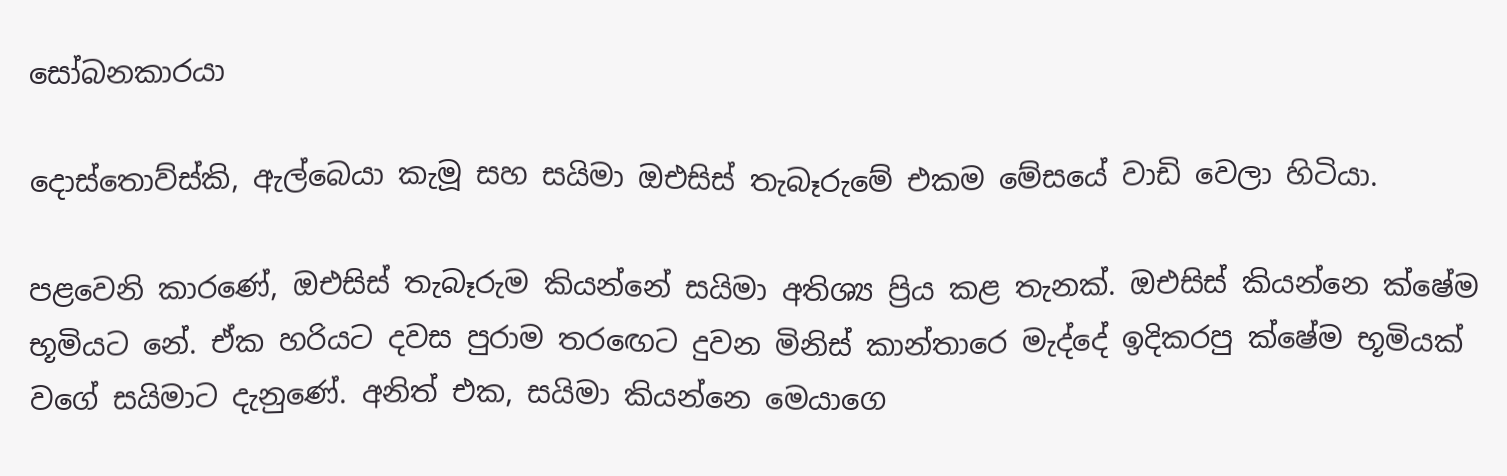සෝබනකාරයා

දොස්තොව්ස්කි, ඇල්බෙයා කැමූ සහ සයිමා ඔඑසිස් තැබෑරුමේ එකම මේසයේ වාඩි වෙලා හිටියා.

පළවෙනි කාරණේ, ඔඑසිස් තැබෑරුම කියන්නේ සයිමා අතිශ්‍ය ප්‍රිය කළ තැනක්. ඔඑසිස් කියන්නෙ ක්ෂේම භූමියට නේ. ඒක හරියට දවස පුරාම තරඟෙට දුවන මිනිස් කාන්තාරෙ මැද්දේ ඉදිකරපු ක්ෂේම භූමියක් වගේ සයිමාට දැනුණේ. අනිත් එක, සයිමා කියන්නෙ මෙයාගෙ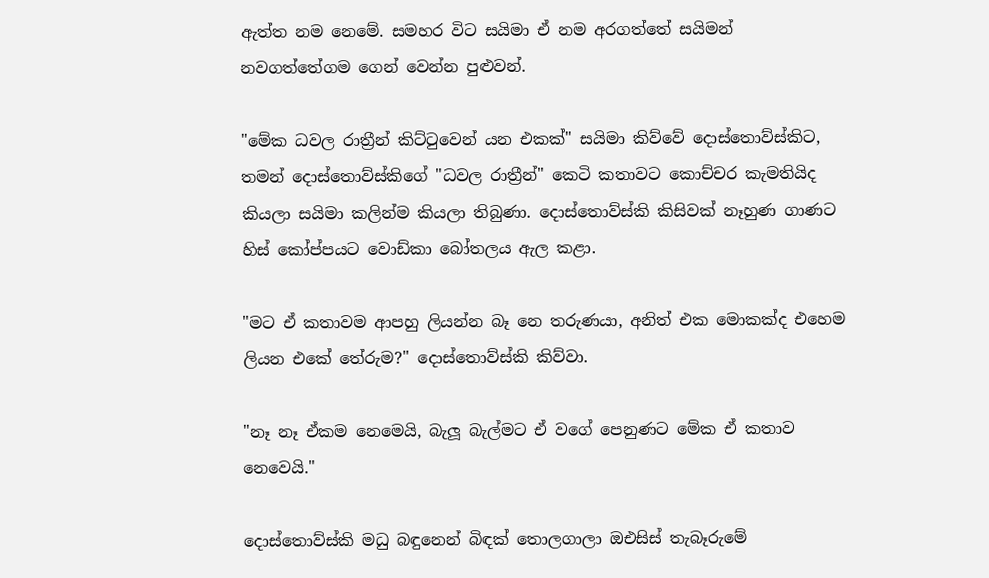ඇත්ත නම නෙමේ. සමහර විට සයිමා ඒ නම අරගත්තේ සයිමන් නවගත්තේගම ගෙන් වෙන්න පුළුවන්.

"මේක ධවල රාත්‍රීන් කිට්ටුවෙන් යන එකක්" සයිමා කිව්වේ දොස්තොව්ස්කිට, තමන් දොස්තොව්ස්කිගේ "ධවල රාත්‍රීන්" කෙටි කතාවට කොච්චර කැමතියිද කියලා සයිමා කලින්ම කියලා තිබුණා. දොස්තොව්ස්කි කිසිවක් නෑහුණ ගාණට හිස් කෝප්පයට වොඩ්කා බෝතලය ඇල කළා.

"මට ඒ කතාවම ආපහු ලියන්න බෑ නෙ තරුණයා, අනිත් එක මොකක්ද එහෙම ලියන එකේ තේරුම?" දොස්තොව්ස්කි කිව්වා.

"නෑ නෑ ඒකම නෙමෙයි, බැලූ බැල්මට ඒ වගේ පෙනුණට මේක ඒ කතාව නෙවෙයි."

දොස්තොව්ස්කි මධු බඳුනෙන් බිඳක් තොලගාලා ඔඑසිස් තැබෑරුමේ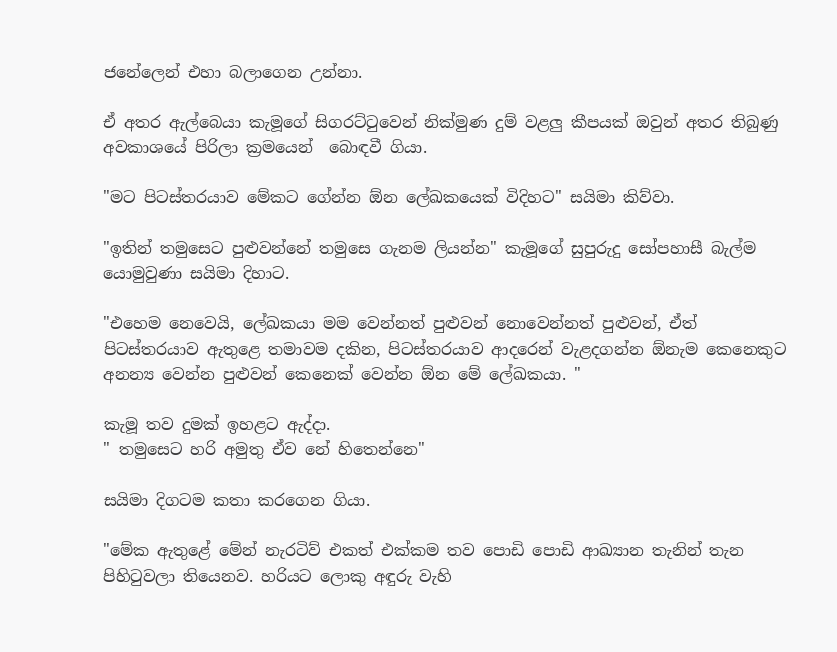ජනේලෙන් එහා බලාගෙන උන්නා.

ඒ අතර ඇල්බෙයා කැමූගේ සිගරට්ටුවෙන් නික්මුණ දුම් වළලු කීපයක් ඔවුන් අතර තිබුණු අවකාශයේ පිරිලා ක්‍රමයෙන්  බොඳවී ගියා.

"මට පිටස්තරයාව මේකට ගේන්න ඕන ලේඛකයෙක් විදිහට" සයිමා කිව්වා.

"ඉතින් තමුසෙට පුළුවන්නේ තමුසෙ ගැනම ලියන්න" කැමූගේ සුපුරුදු සෝපහාසී බැල්ම යොමුවුණා සයිමා දිහාට.

"එහෙම නෙවෙයි, ලේඛකයා මම වෙන්නත් පුළුවන් නොවෙන්නත් පුළුවන්, ඒත් පිටස්තරයාව ඇතුළෙ තමාවම දකින, පිටස්තරයාව ආදරෙන් වැළදගන්න ඕනැම කෙනෙකුට අනන්‍ය වෙන්න පුළුවන් කෙනෙක් වෙන්න ඕන මේ ලේඛකයා. "

කැමූ තව දුමක් ඉහළට ඇද්දා.
" තමුසෙට හරි අමුතු ඒව නේ හිතෙන්නෙ"

සයිමා දිගටම කතා කරගෙන ගියා.

"මේක ඇතුළේ මේන් නැරටිව් එකත් එක්කම තව පොඩි පොඩි ආඛ්‍යාන තැනින් තැන පිහිටුවලා තියෙනව. හරියට ලොකු අඳුරු වැහි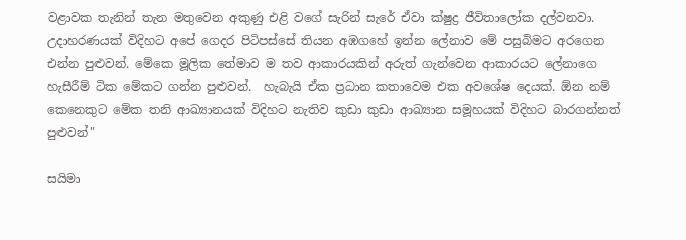වළාවක තැනින් තැන මතුවෙන අකුණු එළි වගේ සැරින් සැරේ ඒවා ක්ෂුද්‍ර ජීවිතාලෝක දල්වනවා. උදාහරණයක් විදිහට අපේ ගෙදර පිටිපස්සේ තියන අඹගහේ ඉන්න ලේනාව මේ පසුබිමට අරගෙන එන්න පුළුවන්. මේකෙ මූලික තේමාව ම තව ආකාරයකින් අරුත් ගැන්වෙන ආකාරයට ලේනාගෙ හැසීරීම් ටික මේකට ගන්න පුළුවන්.  හැබැයි ඒක ප්‍රධාන කතාවෙම එක අවශේෂ දෙයක්. ඕන නම් කෙනෙකුට මේක තනි ආඛ්‍යානයක් විදිහට නැතිව කුඩා කුඩා ආඛ්‍යාන සමූහයක් විදිහට බාරගන්නත් පුළුවන්"

සයිමා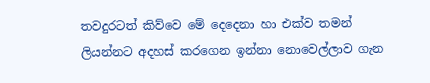තවදුරටත් කිව්වෙ මේ දෙදෙනා හා එක්ව තමන් ලියන්නට අදහස් කරගෙන ඉන්නා නොවෙල්ලාව ගැන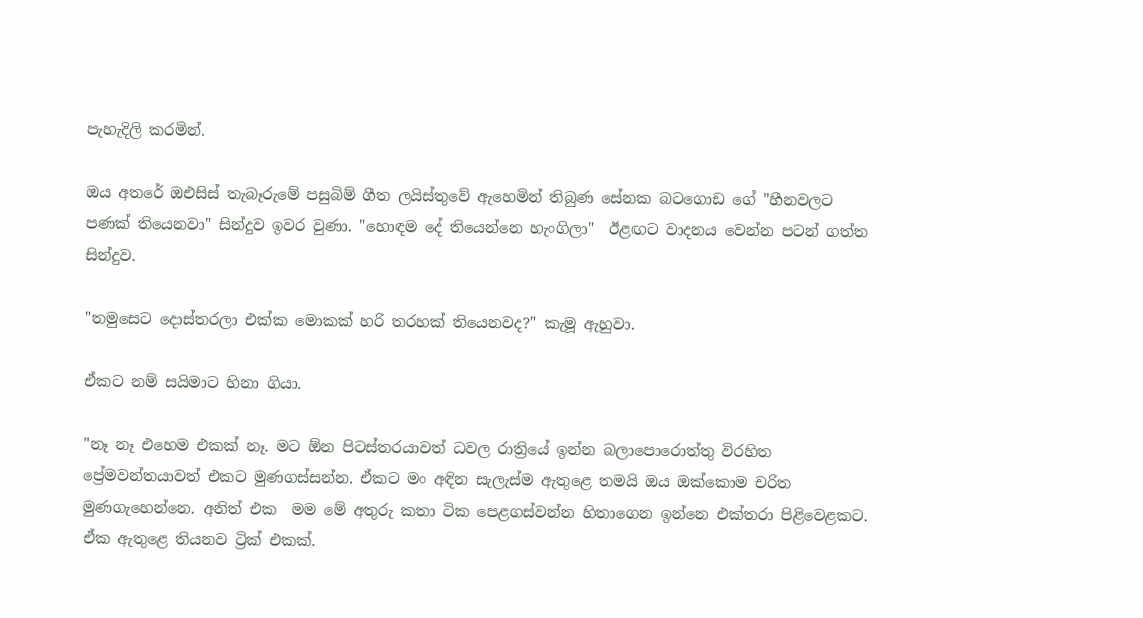පැහැදිලි කරමින්.

ඔය අතරේ ඔඑසිස් තැබෑරුමේ පසුබිම් ගීත ලයිස්තුවේ ඇහෙමින් තිබුණ සේනක බටගොඩ ගේ "හීනවලට පණක් තියෙනවා" සින්දුව ඉවර වුණා. "හොඳම දේ තියෙන්නෙ හැංගිලා"  ඊළඟට වාදනය වෙන්න පටන් ගත්ත සින්දුව.

"තමුසෙට දොස්තරලා එක්ක මොකක් හරි තරහක් තියෙනවද?" කැමූ ඇහුවා.

ඒකට නම් සයිමාට හිනා ගියා.

"නෑ නෑ එහෙම එකක් නෑ. මට ඕන පිටස්තරයාවත් ධවල රාත්‍රියේ ඉන්න බලාපොරොත්තු විරහිත ප්‍රේමවන්තයාවත් එකට මුණගස්සන්න. ඒකට මං අඳින සැලැස්ම ඇතුළෙ තමයි ඔය ඔක්කොම චරිත මුණගැහෙන්නෙ. අනිත් එක  මම මේ අතුරු කතා ටික පෙළගස්වන්න හිතාගෙන ඉන්නෙ එක්තරා පිළිවෙළකට. ඒක ඇතුළෙ තියනව ට්‍රික් එකක්.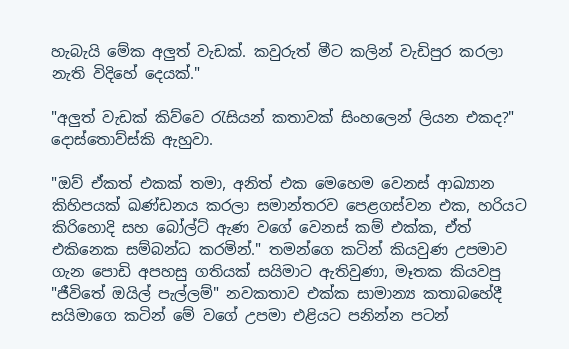හැබැයි මේක අලුත් වැඩක්. කවුරුත් මීට කලින් වැඩිපුර කරලා නැති විදිහේ දෙයක්."

"අලුත් වැඩක් කිව්වෙ රැසියන් කතාවක් සිංහලෙන් ලියන එකද?" දොස්තොව්ස්කි ඇහුවා.

"ඔව් ඒකත් එකක් තමා, අනිත් එක මෙහෙම වෙනස් ආඛ්‍යාන කිහිපයක් ඛණ්ඩනය කරලා සමාන්තරව පෙළගස්වන එක, හරියට කිරිහොදි සහ බෝල්ට් ඇණ වගේ වෙනස් කම් එක්ක, ඒත් එකිනෙක සම්බන්ධ කරමින්." තමන්ගෙ කටින් කියවුණ උපමාව ගැන පොඩි අපහසු ගතියක් සයිමාට ඇතිවුණා, මෑතක කියවපු "ජීවිතේ ඔයිල් පැල්ලම්" නවකතාව එක්ක සාමාන්‍ය කතාබහේදී සයිමාගෙ කටින් මේ වගේ උපමා එළියට පනින්න පටන්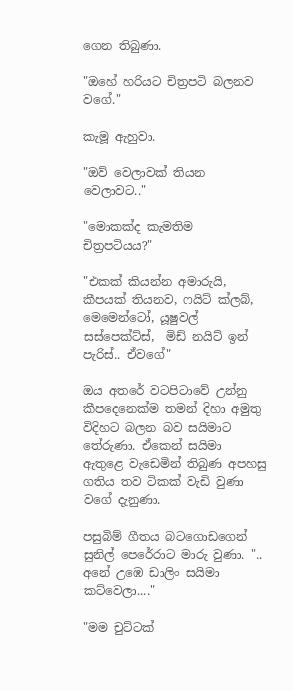ගෙන තිබුණා.

"ඔහේ හරියට චිත්‍රපටි බලනව වගේ."

කැමූ ඇහුවා.

"ඔව් වෙලාවක් තියන වෙලාවට.."

"මොකක්ද කැමතිම චිත්‍රපටියය?"

"එකක් කියන්න අමාරුයි, කීපයක් තියනව, ෆයිට් ක්ලබ්, මෙමෙන්ටෝ, යූෂුවල් සස්පෙක්ට්ස්,  මිඩ් නයිට් ඉන් පැරිස්.. ඒවගේ"

ඔය අතරේ වටපිටාවේ උන්නු කීපදෙනෙක්ම තමන් දිහා අමුතු විදිහට බලන බව සයිමාට තේරුණා. ඒකෙන් සයිමා ඇතුළෙ වැඩෙමින් තිබුණ අපහසු ගතිය තව ටිකක් වැඩි වුණා වගේ දැනුණා.

පසුබිම් ගීතය බටගොඩගෙන් සුනිල් පෙරේරාට මාරු වුණා. "..  අනේ උඹෙ ඩාලිං සයිමා කට්වෙලා...."

"මම චුට්ටක්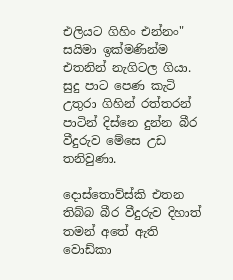එලියට ගිහිං එන්නං" සයිමා ඉක්මණින්ම එතනින් නැගිටල ගියා. සුදු පාට පෙණ කැටි උතුරා ගිහින් රත්තරන් පාටින් දිස්නෙ දුන්න බීර වීදුරුව මේසෙ උඩ තනිවුණා.

දොස්තොව්ස්කි එතන තිබ්බ බීර වීදුරුව දිහාත් තමන් අතේ ඇති වොඩ්කා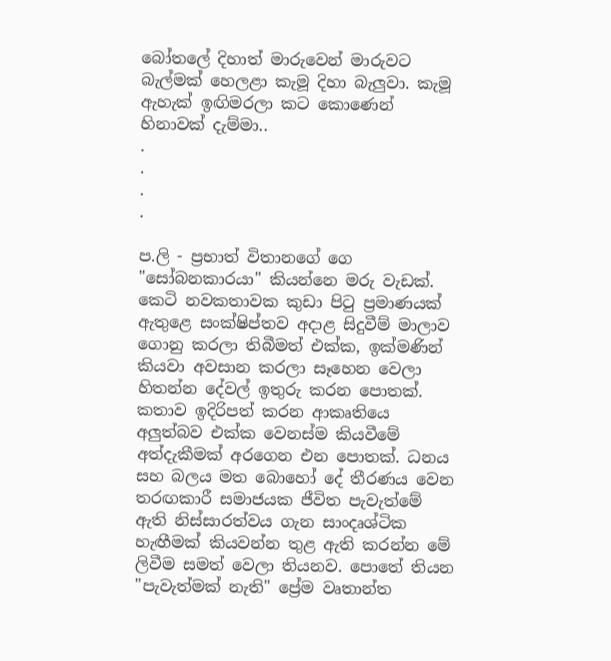බෝතලේ දිහාත් මාරුවෙන් මාරුවට බැල්මක් හෙලළා කැමූ දිහා බැලුවා. කැමූ ඇහැක් ඉඟිමරලා කට කොණෙන් හිනාවක් දැම්මා..
.
.
.
.

ප.ලි - ප්‍රභාත් විතානගේ ගෙ "සෝබනකාරයා" කියන්නෙ මරු වැඩක්. කෙටි නවකතාවක කුඩා පිටු ප්‍රමාණයක් ඇතුළෙ සංක්ෂිප්තව අදාළ සිදුවීම් මාලාව ගොනු කරලා තිබීමත් එක්ක, ඉක්මණින් කියවා අවසාන කරලා සෑහෙන වෙලා හිතන්න දේවල් ඉතුරු කරන පොතක්. කතාව ඉදිරිපත් කරන ආකෘතියෙ අලුත්බව එක්ක වෙනස්ම කියවීමේ අත්දැකීමක් අරගෙන එන පොතක්. ධනය සහ බලය මත බොහෝ දේ තීරණය වෙන තරඟකාරී සමාජයක ජීවිත පැවැත්මේ ඇති නිස්සාරත්වය ගැන සාංදෘශ්ටික හැඟීමක් කියවන්න තුළ ඇති කරන්න මේ ලිවීම සමත් වෙලා තියනව. පොතේ තියන "පැවැත්මක් නැති" ප්‍රේම වෘතාන්ත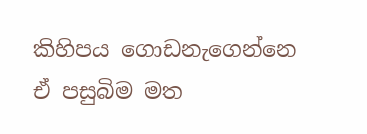කිහිපය ගොඩනැගෙන්නෙ ඒ පසුබිම මත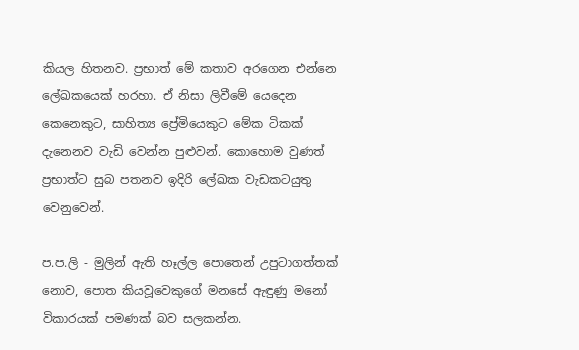කියල හිතනව. ප්‍රභාත් මේ කතාව අරගෙන එන්නෙ ලේඛකයෙක් හරහා. ඒ නිසා ලිවීමේ යෙදෙන කෙනෙකුට, සාහිත්‍ය ප්‍රේමියෙකුට මේක ටිකක් දැනෙනව වැඩි වෙන්න පුළුවන්. කොහොම වුණත් ප්‍රභාත්ට සුබ පතනව ඉදිරි ලේඛක වැඩකටයුතු වෙනුවෙන්.

ප.ප.ලි - මුලින් ඇති හෑල්ල පොතෙන් උපුටාගත්තක් නොව, පොත කියවූවෙකුගේ මනසේ ඇඳුණු මනෝ විකාරයක් පමණක් බව සලකන්න.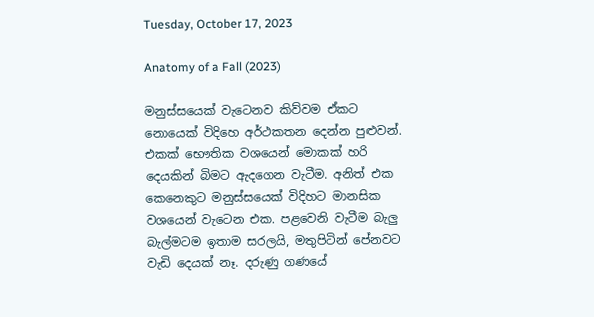Tuesday, October 17, 2023

Anatomy of a Fall (2023)

මනුස්සයෙක් වැටෙනව කිව්වම ඒකට නොයෙක් විදිහෙ අර්ථකතන දෙන්න පුළුවන්. එකක් භෞතික වශයෙන් මොකක් හරි දෙයකින් බිමට ඇදගෙන වැටීම. අනිත් එක කෙනෙකුට මනුස්සයෙක් විදිහට මානසික වශයෙන් වැටෙන එක. පළවෙනි වැටීම බැලු බැල්මටම ඉතාම සරලයි, මතුපිටින් පේනවට වැඩි දෙයක් නෑ. දරුණු ගණයේ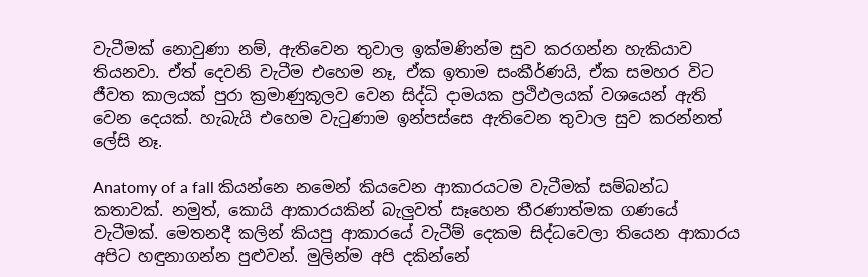වැටීමක් නොවුණා නම්, ඇතිවෙන තුවාල ඉක්මණින්ම සුව කරගන්න හැකියාව තියනවා. ඒත් දෙවනි වැටීම එහෙම නෑ, ඒක ඉතාම සංකීර්ණයි, ඒක සමහර විට ජීවත කාලයක් පුරා ක්‍රමාණුකූලව වෙන සිද්ධි දාමයක ප්‍රථිඵලයක් වශයෙන් ඇති වෙන දෙයක්. හැබැයි එහෙම වැටුණාම ඉන්පස්සෙ ඇතිවෙන තුවාල සුව කරන්නත් ලේසි නෑ.

Anatomy of a fall කියන්නෙ නමෙන් කියවෙන ආකාරයටම වැටීමක් සම්බන්ධ කතාවක්. නමුත්, කොයි ආකාරයකින් බැලුවත් සෑහෙන තීරණාත්මක ගණයේ වැටීමක්. මෙතනදී කලින් කියපු ආකාරයේ වැටීම් දෙකම සිද්ධවෙලා තියෙන ආකාරය අපිට හඳුනාගන්න පුළුවන්. මුලින්ම අපි දකින්නේ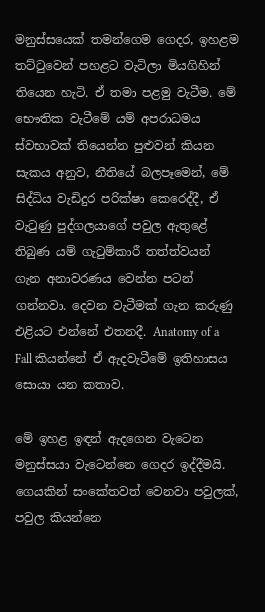මනුස්සයෙක් තමන්ගෙම ගෙදර, ඉහළම තට්ටුවෙන් පහළට වැටිලා මියගිහින් තියෙන හැටි. ඒ තමා පළමු වැටීම. මේ භෞතික වැටීමේ යම් අපරාධමය ස්වභාවක් තියෙන්න පුළුවන් කියන සැකය අනුව, නීතියේ බලපෑමෙන්, මේ සිද්ධිය වැඩිදුර පරික්ෂා කෙරෙද්දී, ඒ වැටුණු පුද්ගලයාගේ පවුල ඇතුළේ තිබුණ යම් ගැටුම්කාරී තත්ත්වයන් ගැන අනාවරණය වෙන්න පටන් ගන්නවා. දෙවන වැටීමක් ගැන කරුණු එළියට එන්නේ එතනදී. Anatomy of a Fall කියන්නේ ඒ ඇදවැටීමේ ඉතිහාසය සොයා යන කතාව.

මේ ඉහළ ඉඳන් ඇදගෙන වැටෙන මනුස්සයා වැටෙන්නෙ ගෙදර ඉද්දීමයි. ගෙයකින් සංකේතවත් වෙනවා පවුලක්, පවුල කියන්නෙ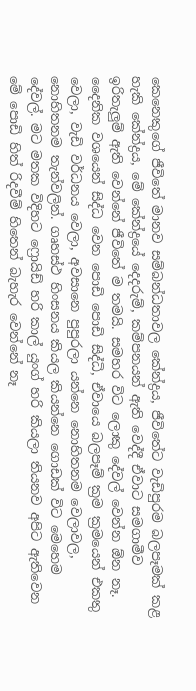කෙනෙකුගේ ජීවිතේ මානව සම්බන්ධතාවල කේන්ද්‍රය, ජීවිතේට වැඩිපුරම බලපෑමක් කළ හැකි කේන්ද්‍රය, මේ කේන්ද්‍රයේ දෙදරුම්, කම්පනයන් ඇති වෙද්දී ඒවාට සමගාමීව ඉරිතැලුම් ඇති වෙන්නේ ජීවිතේ ම තමයි. සමහර විට ලොකු දේවල් වෙන්න ඕන නෑ. දෛනික වශයෙන් සිද්ධ වෙන පොඩි පොඩි සිද්ධි, ඒවායෙ බලපෑම් ක්‍රම ක්‍රමයෙන් එකතු වෙලා, වැඩි වර්ධනය වෙලා, අවසානෙ පුපුරලා යන්නෙ නොහිතනම වෙලාවල, නොහිතනම තැන්වලින්. ගෘහස්ථ හිංසනය කියල කියන්නෙ ගොඩක් විට මෙහෙම දේවල්. මට මතක විදිහට ෆ්‍රොයිඩ් හරි කාල් යුංග් හරි කියලා තියනව අපිට ඇතිවෙන මේ පොඩි හිත් රිදවීම් හිතෙන් බැහැර වෙන්නේ නෑ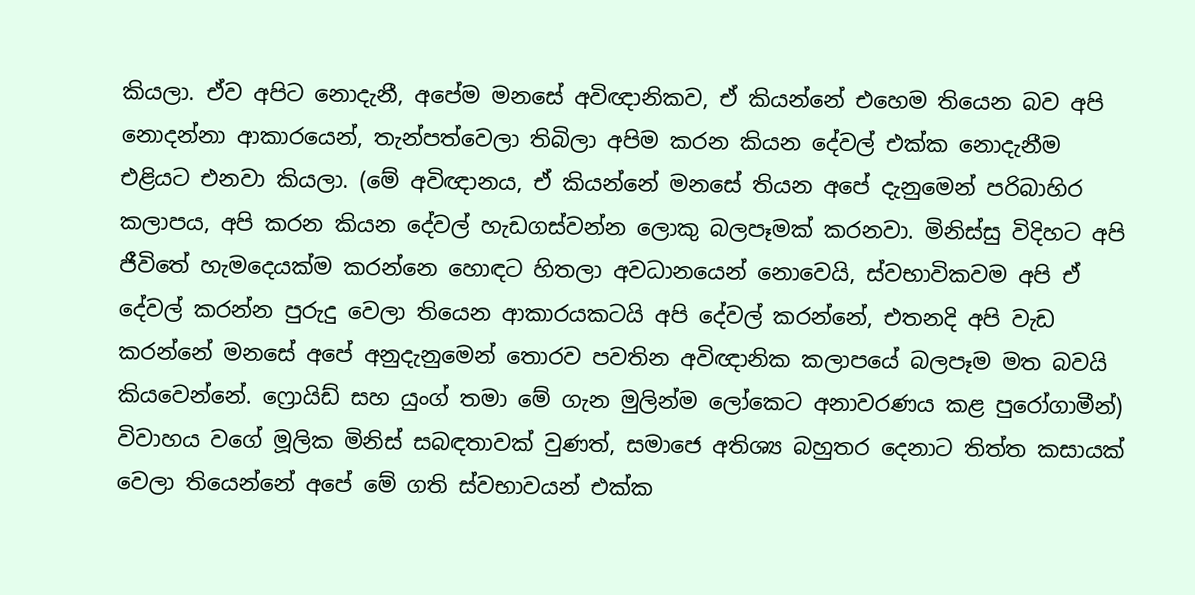කියලා. ඒව අපිට නොදැනී, අපේම මනසේ අවිඥානිකව, ඒ කියන්නේ එහෙම තියෙන බව අපි නොදන්නා ආකාරයෙන්, තැන්පත්වෙලා තිබිලා අපිම කරන කියන දේවල් එක්ක නොදැනීම එළියට එනවා කියලා. (මේ අවිඥානය, ඒ කියන්නේ මනසේ තියන අපේ දැනුමෙන් පරිබාහිර කලාපය, අපි කරන කියන දේවල් හැඩගස්වන්න ලොකු බලපෑමක් කරනවා. මිනිස්සු විදිහට අපි ජීවිතේ හැමදෙයක්ම කරන්නෙ හොඳට හිතලා අවධානයෙන් නොවෙයි, ස්වභාවිකවම අපි ඒ දේවල් කරන්න පුරුදු වෙලා තියෙන ආකාරයකටයි අපි දේවල් කරන්නේ, එතනදි අපි වැඩ කරන්නේ මනසේ අපේ අනුදැනුමෙන් තොරව පවතින අවිඥානික කලාපයේ බලපෑම මත බවයි කියවෙන්නේ. ෆ්‍රොයිඩ් සහ යුංග් තමා මේ ගැන මුලින්ම ලෝකෙට අනාවරණය කළ පුරෝගාමීන්)  විවාහය වගේ මූලික මිනිස් සබඳතාවක් වුණත්, සමාජෙ අතිශ්‍ය බහුතර දෙනාට තිත්ත කසායක් වෙලා තියෙන්නේ අපේ මේ ගති ස්වභාවයන් එක්ක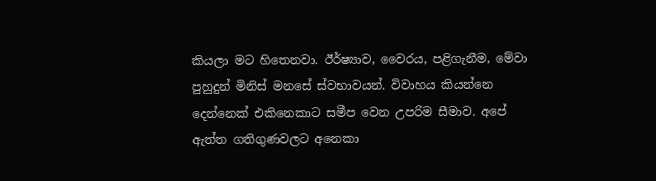කියලා මට හිතෙනවා. ඊර්ෂ්‍යාව, වෛරය, පළිගැනීම, මේවා පුහුදුන් මිනිස් මනසේ ස්වභාවයන්. විවාහය කියන්නෙ දෙන්නෙක් එකිනෙකාට සමීප වෙන උපරිම සීමාව. අපේ ඇත්ත ගතිගුණවලට අනෙකා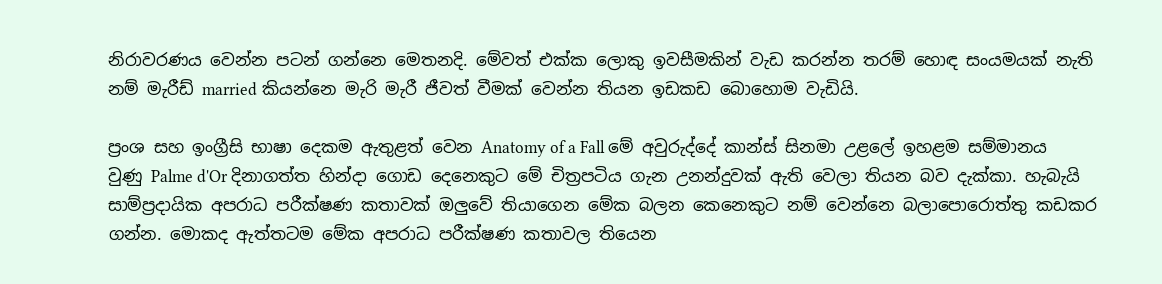නිරාවරණය වෙන්න පටන් ගන්නෙ මෙතනදි. මේවත් එක්ක ලොකු ඉවසීමකින් වැඩ කරන්න තරම් හොඳ සංයමයක් නැති නම් මැරීඩ් married කියන්නෙ මැරි මැරී ජීවත් වීමක් වෙන්න තියන ඉඩකඩ බොහොම වැඩියි.

ප්‍රංශ සහ ඉංග්‍රීසි භාෂා දෙකම ඇතුළත් වෙන Anatomy of a Fall මේ අවුරුද්දේ කාන්ස් සිනමා උළලේ ඉහළම සම්මානය වුණු Palme d'Or දිනාගත්ත හින්දා ගොඩ දෙනෙකුට මේ චිත්‍රපටිය ගැන උනන්දුවක් ඇති වෙලා තියන බව දැක්කා. හැබැයි සාම්ප්‍රදායික අපරාධ පරීක්ෂණ කතාවක් ඔලුවේ තියාගෙන මේක බලන කෙනෙකුට නම් වෙන්නෙ බලාපොරොත්තු කඩකර ගන්න. මොකද ඇත්තටම මේක අපරාධ පරීක්ෂණ කතාවල තියෙන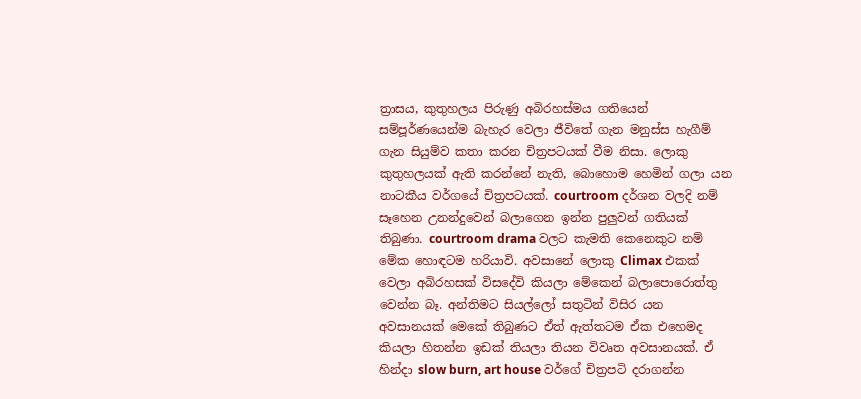ත්‍රාසය, කුතුහලය පිරුණු අබිරහස්මය ගතියෙන් සම්පූර්ණයෙන්ම බැහැර වෙලා ජීවිතේ ගැන මනුස්ස හැගීම් ගැන සියුම්ව කතා කරන චිත්‍රපටයක් වීම නිසා. ලොකු කුතුහලයක් ඇති කරන්නේ නැති, බොහොම හෙමින් ගලා යන නාටකීය වර්ගයේ චිත්‍රපටයක්. courtroom දර්ශන වලදි නම් සෑහෙන උනන්දුවෙන් බලාගෙන ඉන්න පුලුවන් ගතියක් තිබුණා. courtroom drama වලට කැමති කෙනෙකුට නම් මේක හොඳටම හරියාවි. අවසානේ ලොකු Climax එකක් වෙලා අබිරහසක් විසදේවි කියලා මේකෙන් බලාපොරොත්තු වෙන්න බෑ. අන්තිමට සියල්ලෝ සතුටින් විසිර යන අවසානයක් මෙකේ තිබුණට ඒත් ඇත්තටම ඒක එහෙමද කියලා හිතන්න ඉඩක් තියලා තියන විවෘත අවසානයක්. ඒ හින්දා slow burn, art house වර්ගේ චිත්‍රපටි දරාගන්න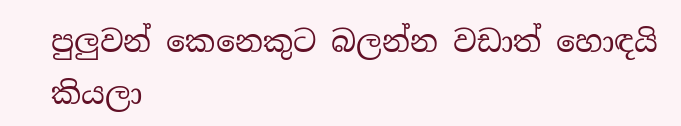පුලුවන් කෙනෙකුට බලන්න වඩාත් හොඳයි කියලා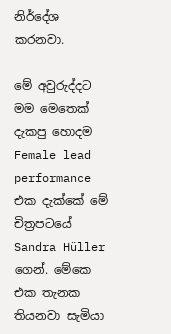නිර්දේශ කරනවා.

මේ අවුරුද්දට මම මෙතෙක් දැකපු හොදම Female lead performance එක දැක්කේ මේ චිත්‍රපටයේ  Sandra Hüller ගෙන්. මේකෙ එක තැනක තියනවා සැමියා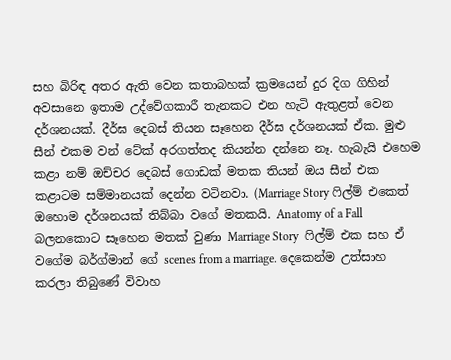සහ බිරිඳ අතර ඇති වෙන කතාබහක් ක්‍රමයෙන් දුර දිග ගිහින් අවසානෙ ඉතාම උද්වේගකාරී තැනකට එන හැටි ඇතුළත් වෙන දර්ශනයක්. දීර්ඝ දෙබස් තියන සෑහෙන දීර්ඝ දර්ශනයක් ඒක. මුළු සීන් එකම වන් ටේක් අරගත්තද කියන්න දන්නෙ නෑ. හැබැයි එහෙම කළා නම් ඔච්චර දෙබස් ගොඩක් මතක තියන් ඔය සීන් එක කළාටම සම්මානයක් දෙන්න වටිනවා. (Marriage Story ෆිල්ම් එකෙත් ඔහොම දර්ශනයක් තිබ්බා වගේ මතකයි. Anatomy of a Fall බලනකොට සෑහෙන මතක් වුණා Marriage Story  ෆිල්ම් එක සහ ඒ වගේම බර්ග්මාන් ගේ scenes from a marriage. දෙකෙන්ම උත්සාහ කරලා තිබුණේ විවාහ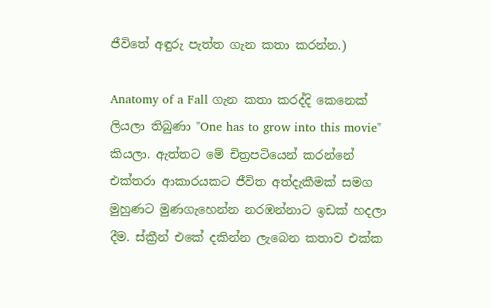ජීවිතේ අඳුරු පැත්ත ගැන කතා කරන්න.)

Anatomy of a Fall ගැන කතා කරද්දි කෙනෙක් ලියලා තිබුණා "One has to grow into this movie" කියලා. ඇත්තට මේ චිත්‍රපටියෙන් කරන්නේ එක්තරා ආකාරයකට ජීවිත අත්දැකීමක් සමග මුහුණට මුණගැහෙන්න නරඹන්නාට ඉඩක් හදලා දීම. ස්ක්‍රීන් එකේ දකින්න ලැබෙන කතාව එක්ක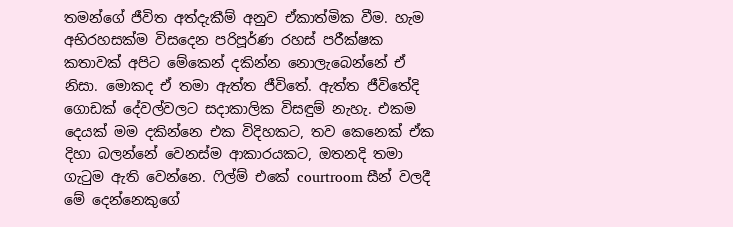තමන්ගේ ජීවිත අත්දැකීම් අනුව ඒකාත්මික වීම. හැම අභිරහසක්ම විසදෙන පරිපූර්ණ රහස් පරීක්ෂක කතාවක් අපිට මේකෙන් දකින්න නොලැබෙන්නේ ඒ නිසා. මොකද ඒ තමා ඇත්ත ජීවිතේ. ඇත්ත ජීවිතේදි ගොඩක් දේවල්වලට සදාකාලික විසඳුම් නැහැ. එකම දෙයක් මම දකින්නෙ එක විදිහකට, තව කෙනෙක් ඒක දිහා බලන්නේ වෙනස්ම ආකාරයකට, ඔතනදි තමා ගැටුම ඇති වෙන්නෙ. ෆිල්ම් එකේ courtroom සීන් වලදී මේ දෙන්නෙකුගේ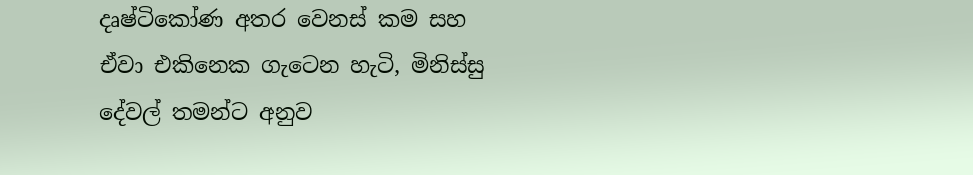දෘෂ්ටිකෝණ අතර වෙනස් කම සහ ඒවා එකිනෙක ගැටෙන හැටි, මිනිස්සු දේවල් තමන්ට අනුව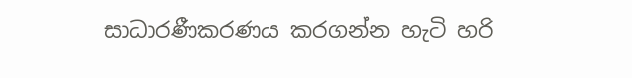සාධාරණීකරණය කරගන්න හැටි හරි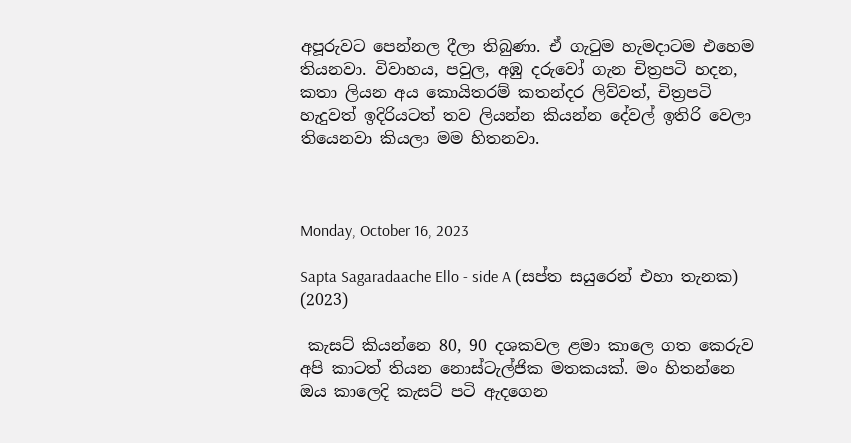අපූරුවට පෙන්නල දීලා තිබුණා. ඒ ගැටුම හැමදාටම එහෙම තියනවා. විවාහය, පවුල, අඹු දරුවෝ ගැන චිත්‍රපටි හදන, කතා ලියන අය කොයිතරම් කතන්දර ලිව්වත්, චිත්‍රපටි හැදුවත් ඉදිරියටත් තව ලියන්න කියන්න දේවල් ඉතිරි වෙලා තියෙනවා කියලා මම හිතනවා.



Monday, October 16, 2023

Sapta Sagaradaache Ello - side A (සප්ත සයුරෙන් එහා තැනක) (2023)

 කැසට් කියන්නෙ 80, 90 දශකවල ළමා කාලෙ ගත කෙරුව අපි කාටත් තියන නොස්ටැල්ජික මතකයක්. මං හිතන්නෙ ඔය කාලෙදි කැසට් පටි ඇදගෙන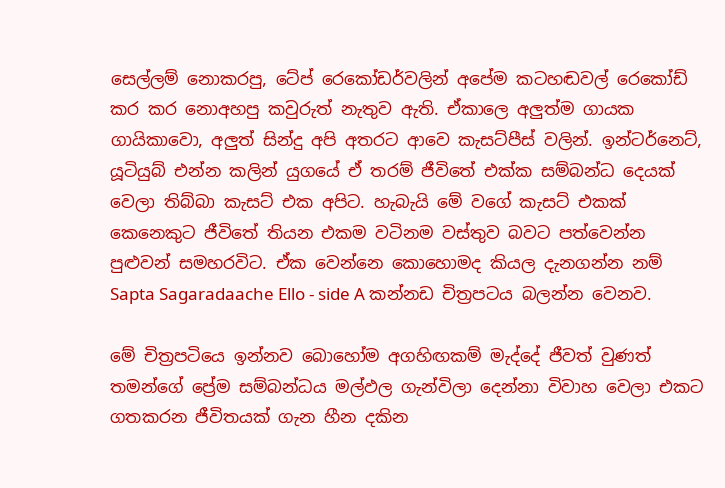සෙල්ලම් නොකරපු, ටේප් රෙකෝඩර්වලින් අපේම කටහඬවල් රෙකෝඩ් කර කර නොඅහපු කවුරුත් නැතුව ඇති. ඒකාලෙ අලුත්ම ගායක ගායිකාවො, අලුත් සින්දු අපි අතරට ආවෙ කැසට්පීස් වලින්. ඉන්ටර්නෙට්, යූටියුබ් එන්න කලින් යුගයේ ඒ තරම් ජීවිතේ එක්ක සම්බන්ධ දෙයක් වෙලා තිබ්බා කැසට් එක අපිට. හැබැයි මේ වගේ කැසට් එකක් කෙනෙකුට ජීවිතේ තියන එකම වටිනම වස්තුව බවට පත්වෙන්න පුළුවන් සමහරවිට. ඒක වෙන්නෙ කොහොමද කියල දැනගන්න නම් Sapta Sagaradaache Ello - side A කන්නඩ චිත්‍රපටය බලන්න වෙනව.

මේ චිත්‍රපටියෙ ඉන්නව බොහෝම අගහිඟකම් මැද්දේ ජීවත් වුණත් තමන්ගේ ප්‍රේම සම්බන්ධය මල්ඵල ගැන්විලා දෙන්නා විවාහ වෙලා එකට ගතකරන ජීවිතයක් ගැන හීන දකින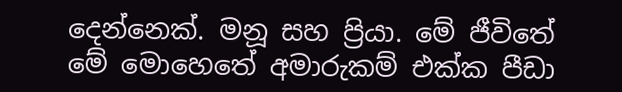දෙන්නෙක්. මනූ සහ ප්‍රියා. මේ ජීවිතේ මේ මොහෙතේ අමාරුකම් එක්ක පීඩා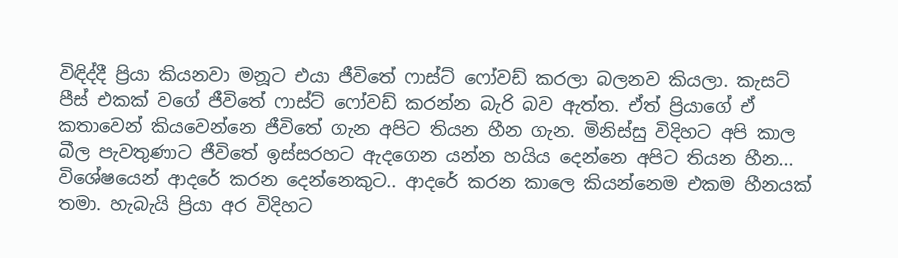විඳිද්දී ප්‍රියා කියනවා මනූට එයා ජීවිතේ ෆාස්ට් ෆෝවඩ් කරලා බලනව කියලා. කැසට් පීස් එකක් වගේ ජීවිතේ ෆාස්ට් ෆෝවඩ් කරන්න බැරි බව ඇත්ත. ඒත් ප්‍රියාගේ ඒ කතාවෙන් කියවෙන්නෙ ජීවිතේ ගැන අපිට තියන හීන ගැන. මිනිස්සු විදිහට අපි කාල බීල පැවතුණාට ජීවිතේ ඉස්සරහට ඇදගෙන යන්න හයිය දෙන්නෙ අපිට තියන හීන... විශේෂයෙන් ආදරේ කරන දෙන්නෙකුට.. ආදරේ කරන කාලෙ කියන්නෙම එකම හීනයක් තමා. හැබැයි ප්‍රියා අර විදිහට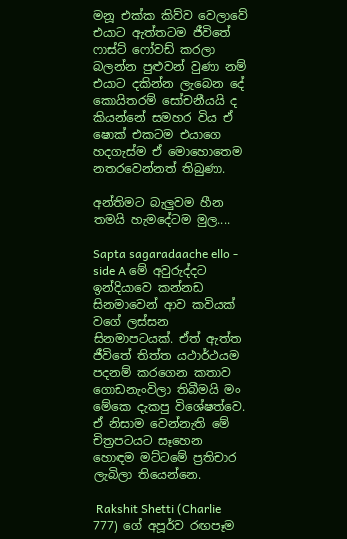මනූ එක්ක කිව්ව වෙලාවේ එයාට ඇත්තටම ජීවිතේ ෆාස්ට් ෆෝවඩ් කරලා බලන්න පුළුවන් වුණා නම් එයාට දකින්න ලැබෙන දේ කොයිතරම් සෝචනීයයි ද කියන්නේ සමහර විය ඒ ෂොක් එකටම එයාගෙ හදගැස්ම ඒ මොහොතෙම නතරවෙන්නත් තිබුණා.

අන්තිමට බැලුවම හීන තමයි හැමදේටම මුල....

Sapta sagaradaache ello - side A මේ අවුරුද්දට ඉන්දියාවෙ කන්නඩ සිනමාවෙන් ආව කවියක් වගේ ලස්සන සිනමාපටයක්. ඒත් ඇත්ත ජීවිතේ තිත්ත යථාර්ථයම පදනම් කරගෙන කතාව ගොඩනැංවිලා තිබීමයි මං මේකෙ දැකපු විශේෂත්වෙ. ඒ නිසාම වෙන්නැති මේ චිත්‍රපටයට සෑහෙන හොඳම මට්ටමේ ප්‍රතිචාර ලැබිලා තියෙන්නෙ.

 Rakshit Shetti (Charlie 777) ගේ අපූර්ව රඟපෑම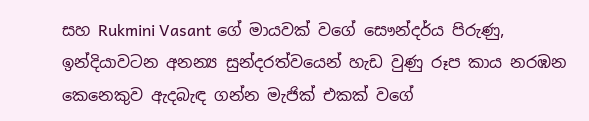සහ Rukmini Vasant ගේ මායවක් වගේ සෞන්දර්ය පිරුණු, ඉන්දියාවටන අනන්‍ය සුන්දරත්වයෙන් හැඩ වුණු රූප කාය නරඹන කෙනෙකුව ඇදබැඳ ගන්න මැජික් එකක් වගේ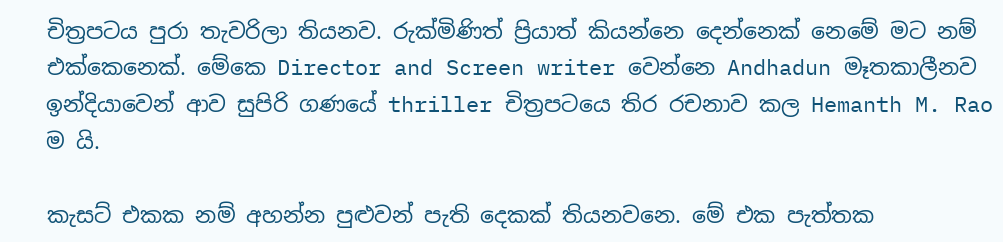චිත්‍රපටය පුරා තැවරිලා තියනව. රුක්මිණිත් ප්‍රියාත් කියන්නෙ දෙන්නෙක් නෙමේ මට නම් එක්කෙනෙක්. මේකෙ Director and Screen writer වෙන්නෙ Andhadun මෑතකාලීනව ඉන්දියාවෙන් ආව සුපිරි ගණයේ thriller චිත්‍රපටයෙ තිර රචනාව කල Hemanth M. Rao ම යි.

කැසට් එකක නම් අහන්න පුළුවන් පැති දෙකක් තියනවනෙ. මේ එක පැත්තක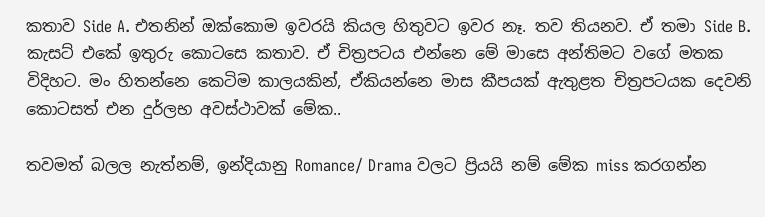කතාව Side A. එතනින් ඔක්කොම ඉවරයි කියල හිතුවට ඉවර නෑ. තව තියනව. ඒ තමා Side B. කැසට් එකේ ඉතුරු කොටසෙ කතාව. ඒ චිත්‍රපටය එන්නෙ මේ මාසෙ අන්‍තිමට වගේ මතක විදිහට. මං හිතන්නෙ කෙටිම කාලයකින්, ඒකියන්නෙ මාස කීපයක් ඇතුළත චිත්‍රපටයක දෙවනි කොටසත් එන දුර්ලභ අවස්ථාවක් මේක..

තවමත් බලල නැත්නම්, ඉන්දියානු Romance/ Drama වලට ප්‍රියයි නම් මේක miss කරගන්න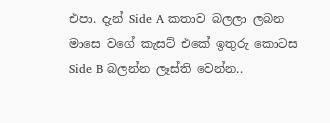එපා. දැන් Side A කතාව බලලා ලබන මාසෙ වගේ කැසට් එකේ ඉතුරු කොටස Side B බලන්න ලෑස්ති වෙන්න..